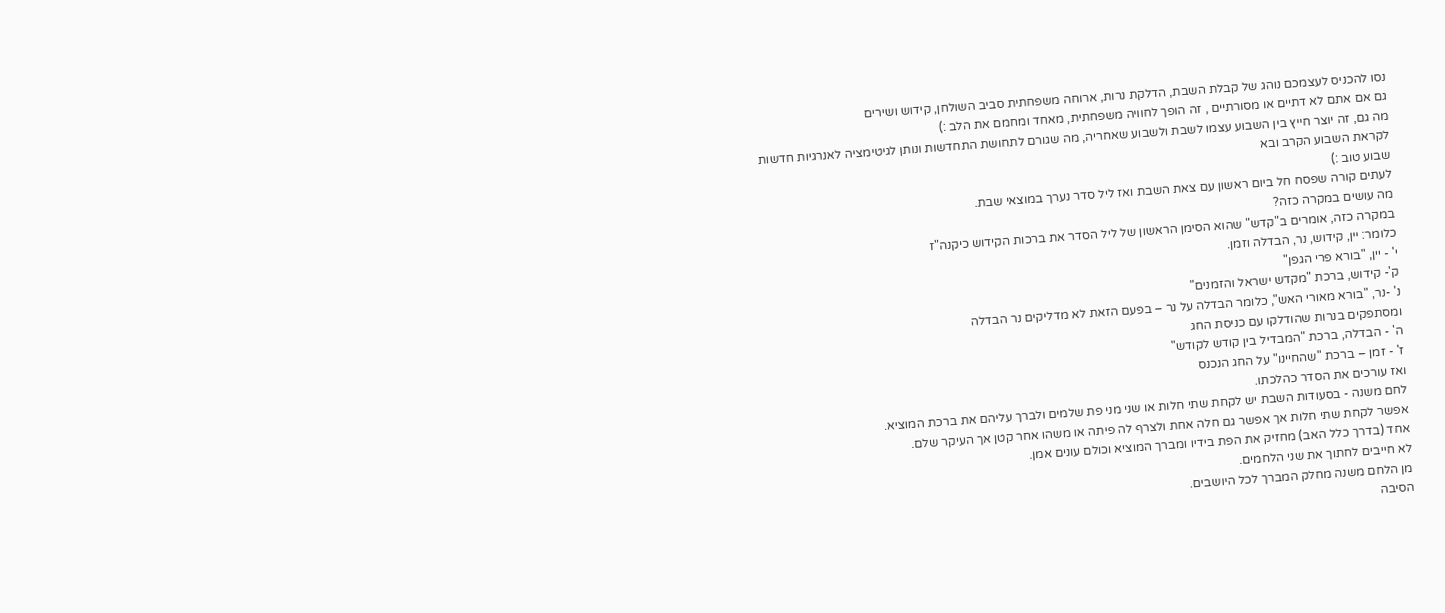נסו להכניס לעצמכם נוהג של קבלת השבת, הדלקת נרות, ארוחה משפחתית סביב השולחן, קידוש ושירים
גם אם אתם לא דתיים או מסורתיים , זה הופך לחוויה משפחתית, מאחד ומחמם את הלב :)
מה גם, זה יוצר חייץ בין השבוע עצמו לשבת ולשבוע שאחריה, מה שגורם לתחושת התחדשות ונותן לגיטימציה לאנרגיות חדשות
לקראת השבוע הקרב ובא
שבוע טוב :)
לעתים קורה שפסח חל ביום ראשון עם צאת השבת ואז ליל סדר נערך במוצאי שבת.
מה עושים במקרה כזה?
במקרה כזה, אומרים ב"קדש" שהוא הסימן הראשון של ליל הסדר את ברכות הקידוש כיקנה"ז
כלומר: יין, קידוש, נר, הבדלה וזמן.
י' - יין, "בורא פרי הגפן"
ק'- קידוש, ברכת "מקדש ישראל והזמנים"
נ' -נר, "בורא מאורי האש", כלומר הבדלה על נר – בפעם הזאת לא מדליקים נר הבדלה
ומסתפקים בנרות שהודלקו עם כניסת החג
ה' - הבדלה, ברכת "המבדיל בין קודש לקודש"
ז' - זמן – ברכת "שהחיינו" על החג הנכנס
ואז עורכים את הסדר כהלכתו.
לחם משנה - בסעודות השבת יש לקחת שתי חלות או שני מני פת שלמים ולברך עליהם את ברכת המוציא.
אפשר לקחת שתי חלות אך אפשר גם חלה אחת ולצרף לה פיתה או משהו אחר קטן אך העיקר שלם.
אחד (בדרך כלל האב) מחזיק את הפת בידיו ומברך המוציא וכולם עונים אמן.
לא חייבים לחתוך את שני הלחמים.
מן הלחם משנה מחלק המברך לכל היושבים.
הסיבה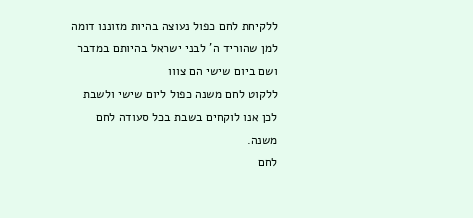ללקיחת לחם כפול נעוצה בהיות מזוננו דומה למן שהוריד ה' לבני ישראל בהיותם במדבר ושם ביום שישי הם צווו
ללקוט לחם משנה כפול ליום שישי ולשבת לכן אנו לוקחים בשבת בכל סעודה לחם משנה.
לחם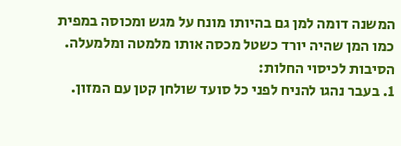המשנה דומה למן גם בהיותו מונח על מגש ומכוסה במפית כמו המן שהיה יורד כשטל מכסה אותו מלמטה ומלמעלה.
הסיבות לכיסוי החלות:
1. בעבר נהגו להניח לפני כל סועד שולחן קטן עם המזון.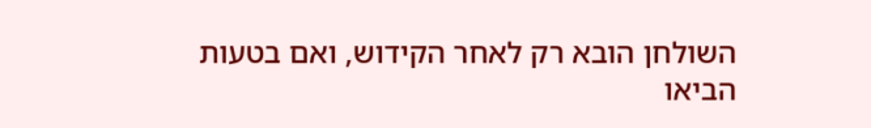השולחן הובא רק לאחר הקידוש, ואם בטעות הביאו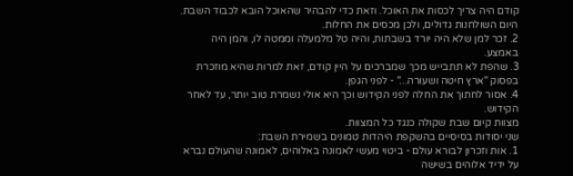קודם היה צריך לכסות את האוכל. וזאת כדי להבהיר שהאוכל הובא לכבוד השבת. היום השולחנות גדולים, ולכן מכסים את החלות.
2. זכר למן שלא היה יורד בשבתות, והיה טל מלמעלה וממטה לו, והמן היה באמצע.
3. שהפת לא תתבייש מכך שמברכים על היין קודם, זאת למרות שהיא מוזכרת בפסוק "ארץ חיטה ושעורה..." - לפני הגפן.
4. אסור לחתוך את החלה לפני הקידוש וכך היא אולי נשמרת טוב יותר, עד לאחר הקידוש.
מצוות קיום שבת שקולה כנגד כל המצוות.
שני יסודות בסיסיים בהשקפת היהדות טמונים בשמירת השבת:
1. אות וזכרון לבורא עולם - ביטוי מעשי לאמונה באלוהים, לאמונה שהעולם נברא על ידיד אלוהים בשישה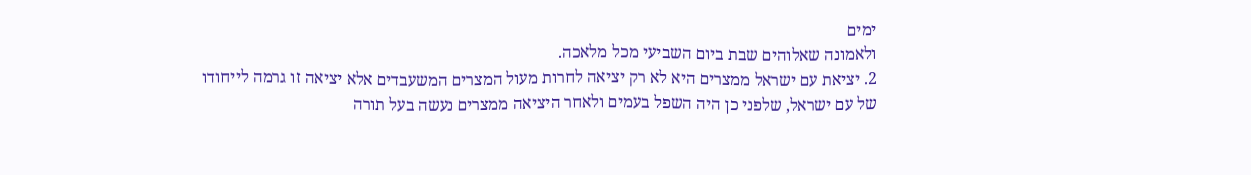ימים
ולאמונה שאלוהים שבת ביום השביעי מכל מלאכה.
2. יציאת עם ישראל ממצרים היא לא רק יציאה לחרות מעול המצרים המשעבדים אלא יציאה זו גרמה לייחודו של עם ישראל, שלפני כן היה השפל בעמים ולאחר היציאה ממצרים נעשה בעל תורה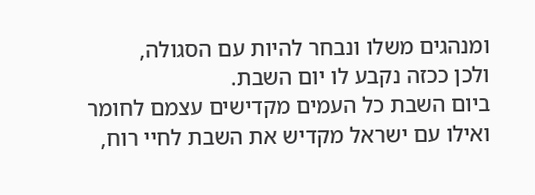ומנהגים משלו ונבחר להיות עם הסגולה,
ולכן ככזה נקבע לו יום השבת.
ביום השבת כל העמים מקדישים עצמם לחומר
ואילו עם ישראל מקדיש את השבת לחיי רוח,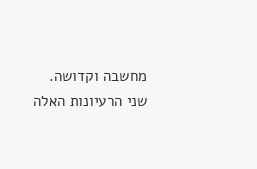מחשבה וקדושה.
שני הרעיונות האלה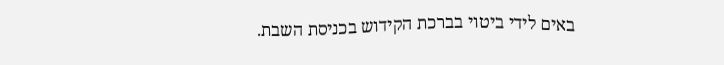באים לידי ביטוי בברכת הקידוש בכניסת השבת.